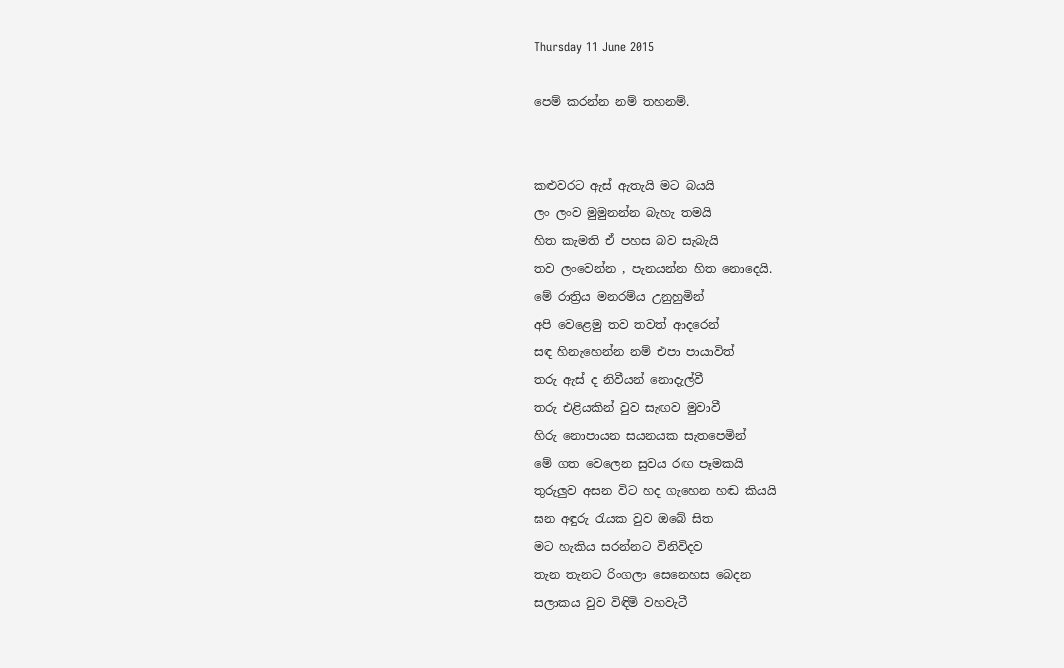Thursday 11 June 2015

පෙම් කරන්න නම් තහනම්.


කළුවරට ඇස් ඇතැයි මට බයයි
ලං ලංව මුමුනන්න බැහැ තමයි
හිත කැමති ඒ පහස බව සැබැයි
තව ලංවෙන්න , පැනයන්න හිත නොදෙයි.
මේ රාත්‍රිය මනරම්ය උනුහුමින්
අපි වෙළෙමු තව තවත් ආදරෙන්
සඳ හිනැහෙන්න නම් එපා පායාවිත්
තරු ඇස් ද නිවීයන් නොදැල්වී
තරු එළියකින් වුව සැඟව මුවාවී
හිරු නොපායන සයනයක සැතපෙමින්
මේ ගත වෙලෙන සුවය රඟ පෑමකයි
තුරුලුව අසන විට හද ගැහෙන හඬ කියයි
ඝන අඳුරු රැයක වුව ඔබේ සිත
මට හැකිය සරන්නට විනිවිදව
තැන තැනට රිංගලා සෙනෙහස බෙදන
සලාකය වුව විඳිමි වහවැටී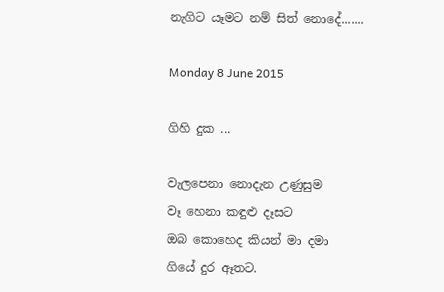නැගිට යෑමට නම් සිත් නොදේ.......

Monday 8 June 2015

ගිහි දුක ...

වැලපෙනා නොදැන උණුසුම
වෑ හෙනා කඳුළු දෑසට
ඔබ කොහෙද කියන් මා දමා
ගියේ දුර ඈතට.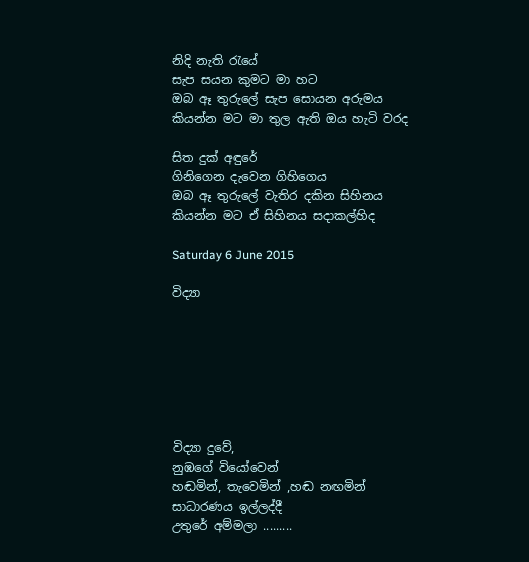නිදි නැති රැයේ
සැප සයන කුමට මා හට
ඔබ ඈ තුරුලේ සැප සොයන අරුමය
කියන්න මට මා තුල ඇති ඔය හැටි වරද

සිත දුක් අඳුරේ
ගිනිගෙන දැවෙන ගිහිගෙය
ඔබ ඈ තුරුලේ වැතිර දකින සිහිනය
කියන්න මට ඒ සිහිනය සදාකල්හිද

Saturday 6 June 2015

විද්‍යා







විද්‍යා දුවේ,
නුඹගේ වියෝවෙන්
හඬමින්, තැවෙමින් ,හඬ නඟමින්
සාධාරණය ඉල්ලද්දී
උතුරේ අම්මලා .........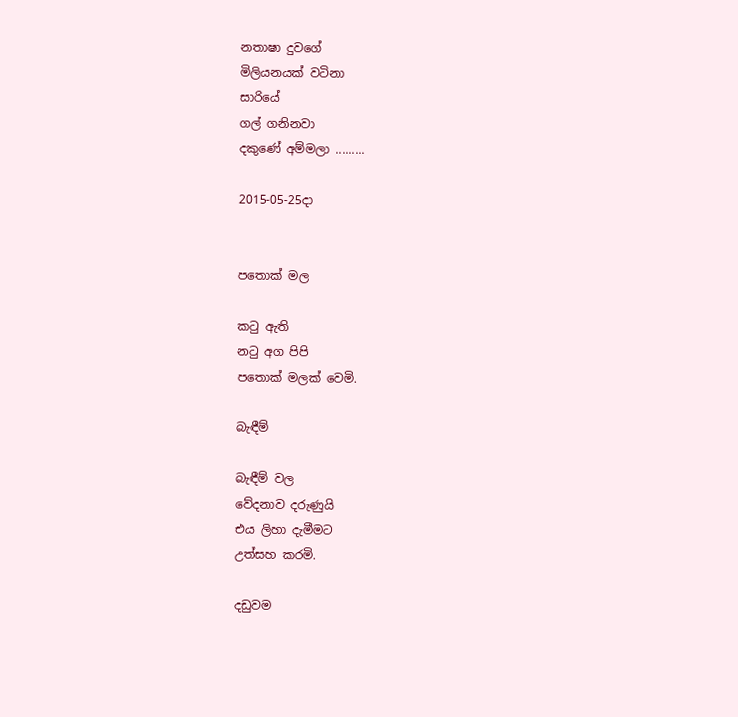නතාෂා දුවගේ
මිලියනයක් වටිනා
සාරියේ
ගල් ගනිනවා
දකුණේ අම්මලා .........

2015-05-25දා


පතොක් මල

කටු ඇති
නටු අග පිපි
පතොක් මලක් වෙමි.

බැඳීම්

බැඳීම් වල
වේදනාව දරුණුයි
එය ලිහා දැමීමට
උත්සහ කරමි.

දඩුවම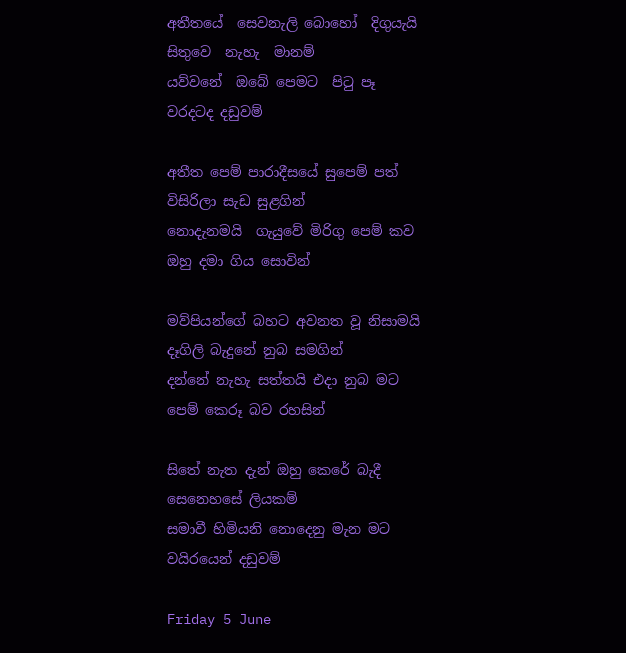අතීතයේ  සෙවනැලි බොහෝ  දිගුයැයි
සිතුවෙ  නැහැ  මානම්
යව්වනේ  ඔබේ පෙමට  පිටු පෑ
වරදටද දඩුවම්

අතීත පෙම් පාරාදීසයේ සුපෙම් පත්
විසිරිලා සැඩ සුළගින්
නොදැනමයි  ගැයුවේ මිරිගු පෙම් කව
ඔහු දමා ගිය සොවින්

මව්පියන්ගේ බහට අවනත වූ නිසාමයි
දෑගිලි බැදුනේ නුබ සමගින්
දන්නේ නැහැ සත්තයි එදා නුබ මට
පෙම් කෙරූ බව රහසින්

සිතේ නැත දැන් ඔහු කෙරේ බැදී
සෙනෙහසේ ලියකම්
සමාවී හිමියනි නොදෙනු මැන මට
වයිරයෙන් දඩුවම්

Friday 5 June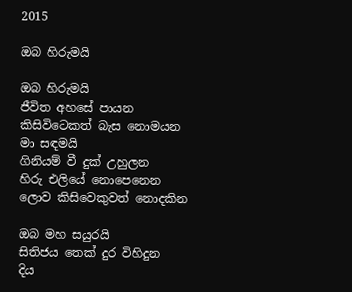2015

ඔබ හිරුමයි

ඔබ හිරුමයි
ජීවිත අහසේ පායන
කිසිවිටෙකත් බැස නොමයන
මා සඳමයි
ගිනියම් වී දුක් උහුලන
හිරු එලියේ නොපෙනෙන
ලොව කිසිවෙකුවත් නොදකින

ඔබ මහ සයුරයි
සිතිජය තෙක් දුර විහිදුන
දිය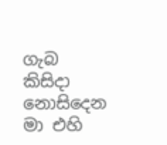ගැබ කිසිදා නොසිදෙන
මා එහි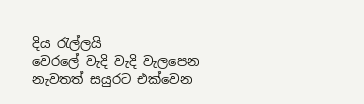දිය රැල්ලයි
වෙරලේ වැදි වැදි වැලපෙන
නැවතත් සයුරට එක්වෙන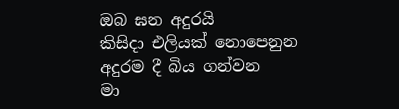ඔබ ඝන අදුරයි
කිසිදා එලියක් නොපෙනුන
අදුරම දී බිය ගන්වන
මා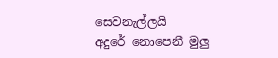සෙවනැල්ලයි
අදුරේ නොපෙනී මුලු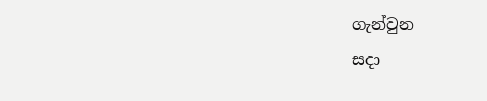ගැන්වුන
සදා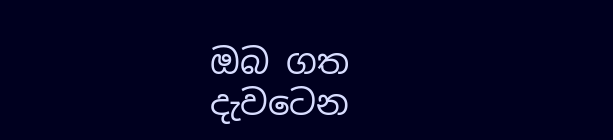ඔබ ගත දැවටෙන